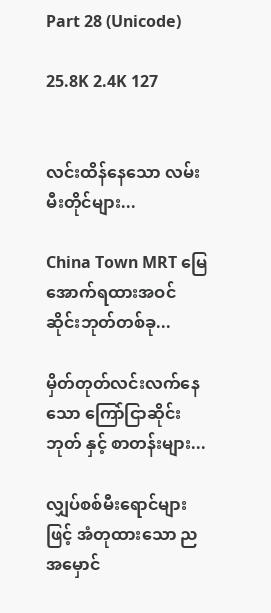Part 28 (Unicode)

25.8K 2.4K 127


လင်းထိန်နေသော လမ်းမီးတိုင်များ...

China Town MRT မြေအောက်ရထားအဝင် ဆိုင်းဘုတ်တစ်ခု...

မှိတ်တုတ်လင်းလက်နေသော ကြော်ငြာဆိုင်းဘုတ် နှင့် စာတန်းများ...

လျှပ်စစ်မီးရောင်များဖြင့် အံတုထားသော ညအမှောင်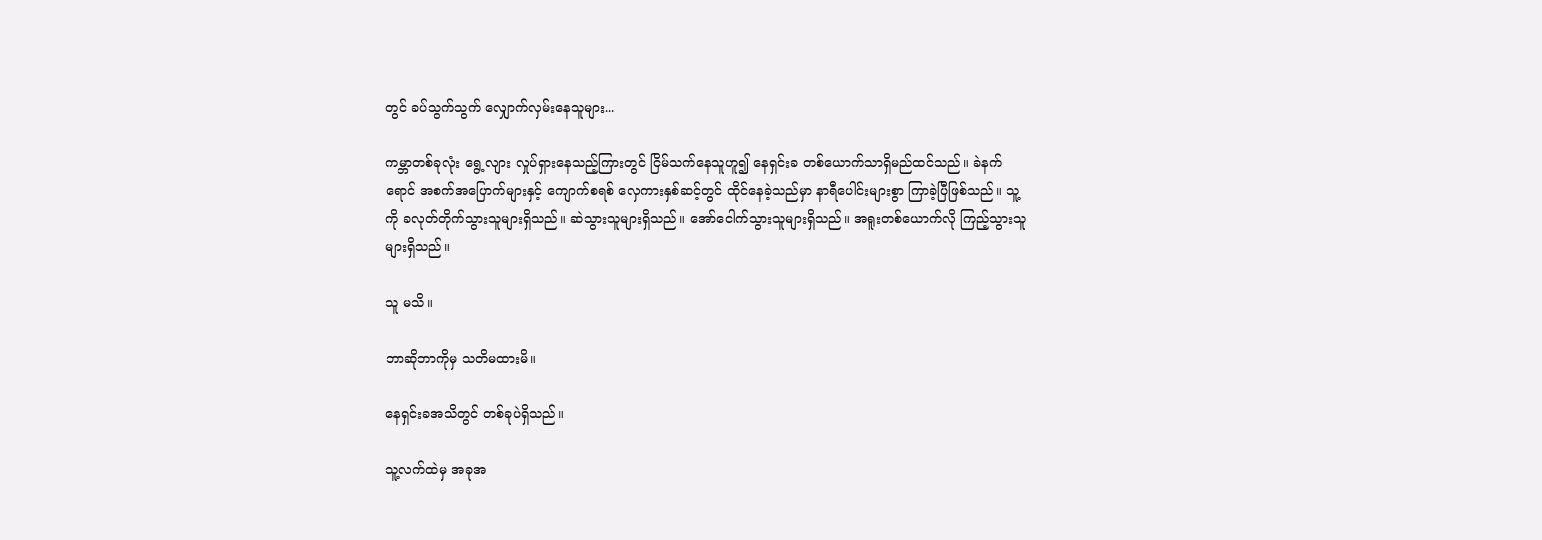တွင် ခပ်သွက်သွက် လျှောက်လှမ်းနေသူများ...

ကမ္ဘာတစ်ခုလုံး ရွေ့လျား လှုပ်ရှားနေသည့်ကြားတွင် ငြိမ်သက်နေသူဟူ၍ နေရှင်းခ တစ်ယောက်သာရှိမည်ထင်သည်။ ခဲနက်ရောင် အစက်အပြောက်များနှင့် ကျောက်စရစ် လှေကားနှစ်ဆင့်တွင် ထိုင်နေခဲ့သည်မှာ နာရီပေါင်းများစွာ ကြာခဲ့ပြီဖြစ်သည်။ သူ့ကို ခလုတ်တိုက်သွားသူများရှိသည်။ ဆဲသွားသူများရှိသည်။ အော်ငေါက်သွားသူများရှိသည်။ အရူးတစ်ယောက်လို ကြည့်သွားသူများရှိသည်။

သူ မသိ။

ဘာဆိုဘာကိုမှ သတိမထားမိ။

နေရှင်းခအသိတွင် တစ်ခုပဲရှိသည်။

သူ့လက်ထဲမှ အခုအ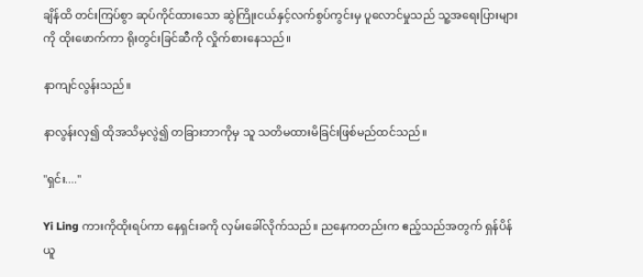ချိန်ထိ တင်းကြပ်စွာ ဆုပ်ကိုင်ထားသော ဆွဲကြိုးငယ်နှင့်လက်စွပ်ကွင်းမှ ပူလောင်မှုသည် သူ့အရေးပြားများကို ထိုးဖောက်ကာ ရိုးတွင်းခြင်ဆီကို လှိုက်စားနေသည်။

နာကျင်လွန်းသည်။

နာလွန်းလှ၍ ထိုအသိမှလွဲ၍ တခြားဘာကိုမှ သူ သတိမထားမိခြင်းဖြစ်မည်ထင်သည်။

"ရှင်း...."

Yi Ling ကားကိုထိုးရပ်ကာ နေရှင်းခကို လှမ်းခေါ်လိုက်သည်။ ညနေကတည်းက ဧည့်သည်အတွက် ရှန်ပိန်ယူ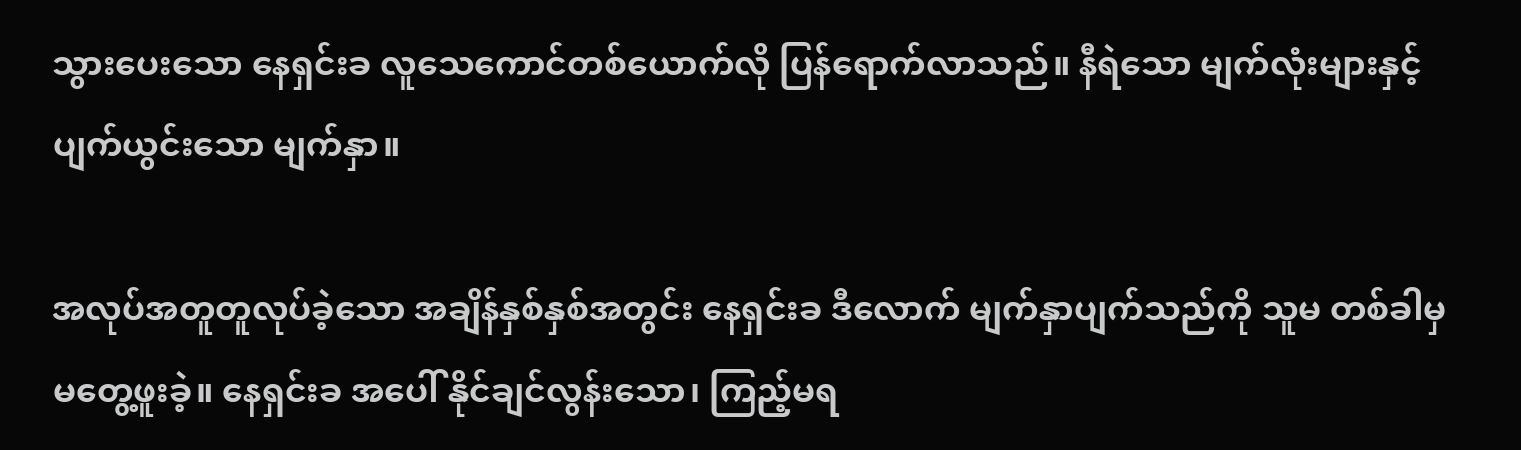သွားပေးသော နေရှင်းခ လူသေကောင်တစ်ယောက်လို ပြန်ရောက်လာသည်။ နီရဲသော မျက်လုံးများနှင့် ပျက်ယွင်းသော မျက်နှာ။

အလုပ်အတူတူလုပ်ခဲ့သော အချိန်နှစ်နှစ်အတွင်း နေရှင်းခ ဒီလောက် မျက်နှာပျက်သည်ကို သူမ တစ်ခါမှ မတွေ့ဖူးခဲ့။ နေရှင်းခ အပေါ် နိုင်ချင်လွန်းသော၊ ကြည့်မရ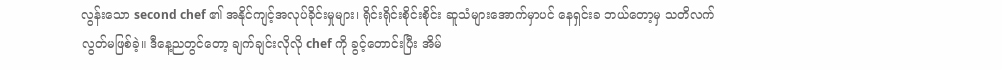လွန်းသော second chef ၏ အနိုင်ကျင့်အလုပ်ခိုင်းမှုများ၊ ရိုင်းရိုင်းစိုင်းစိုင်း ဆူသံများအောက်မှာပင် နေရှင်းခ ဘယ်တော့မှ သတိလက်လွတ်မဖြစ်ခဲ့။ ဒီနေ့ညတွင်တော့ ချက်ချင်းလိုလို chef ကို ခွင့်တောင်းပြီး အိမ်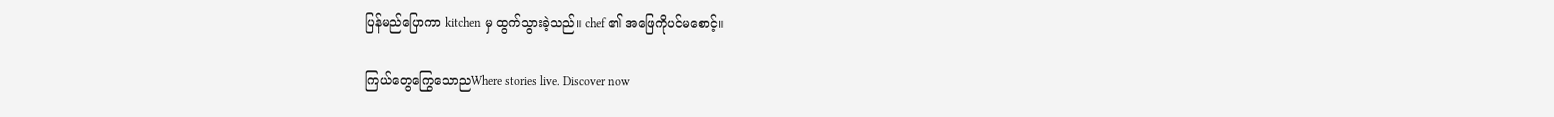ပြန်မည်ပြောကာ kitchen မှ ထွက်သွားခဲ့သည်။ chef ၏ အဖြေကိုပင်မစောင့်။

ကြယ်တွေကြွေသောညWhere stories live. Discover now